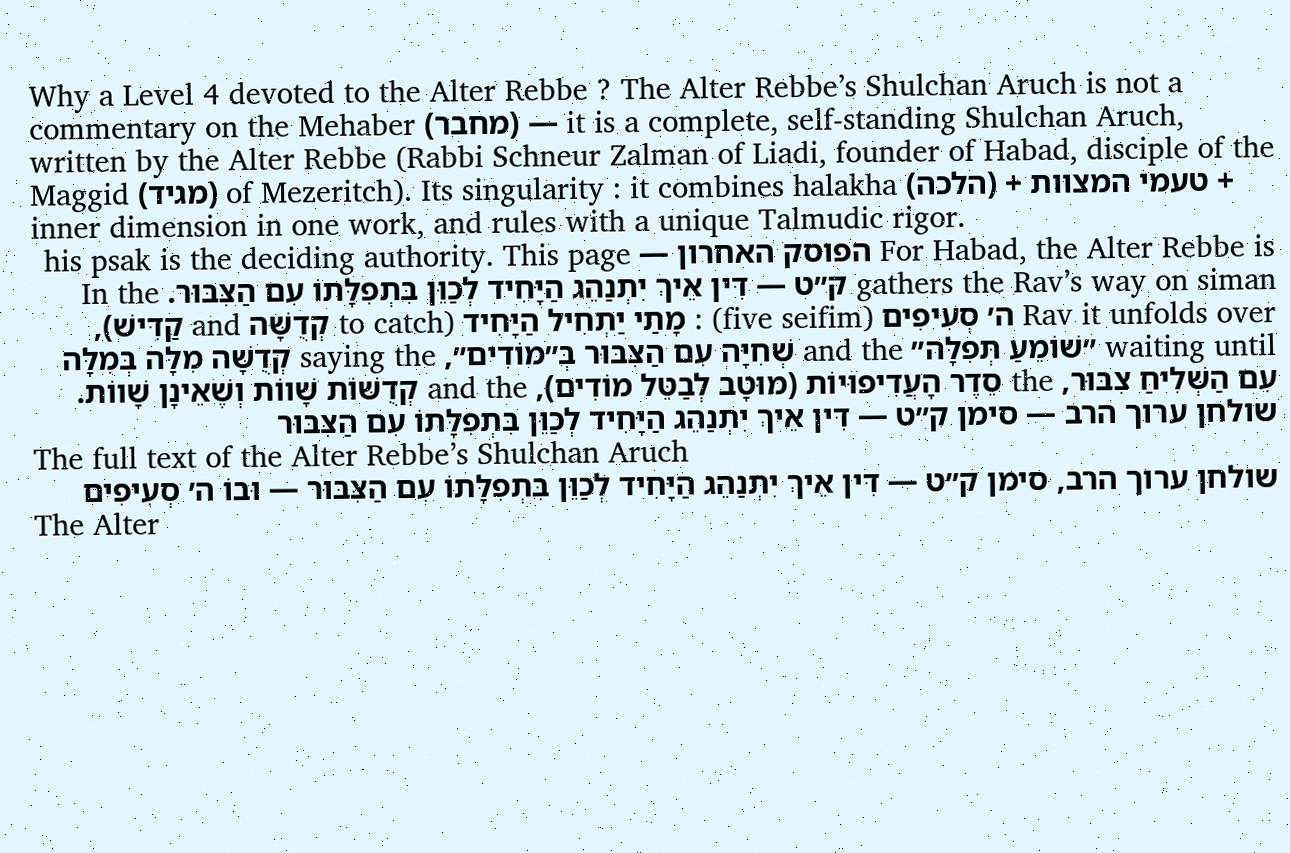Why a Level 4 devoted to the Alter Rebbe ? The Alter Rebbe’s Shulchan Aruch is not a commentary on the Mehaber (מחבר) — it is a complete, self-standing Shulchan Aruch, written by the Alter Rebbe (Rabbi Schneur Zalman of Liadi, founder of Habad, disciple of the Maggid (מגיד) of Mezeritch). Its singularity : it combines halakha (הלכה) + טעמי המצוות + inner dimension in one work, and rules with a unique Talmudic rigor.
For Habad, the Alter Rebbe is הפוסק האחרון — his psak is the deciding authority. This page gathers the Rav’s way on siman ק״ט — דִּין אֵיךְ יִתְנַהֵג הַיָּחִיד לְכַוֵּן בִּתְפִלָּתוֹ עִם הַצִּבּוּר. In the Rav it unfolds over ה׳ סְעִיפִים (five seifim) : מָתַי יַתְחִיל הַיָּחִיד (to catch קְדֻשָּׁה and קַדִּישׁ), waiting until ״שׁוֹמֵעַ תְּפִלָּה״ and the שְׁחִיָּה עִם הַצִּבּוּר בְּ״מוֹדִים״, saying the קְדֻשָּׁה מִלָּה בְּמִלָּה עִם הַשְּׁלִיחַ צִבּוּר, the סֵדֶר הָעֲדִיפוּיוֹת (מוּטָב לְבַטֵּל מוֹדִים), and the קְדֻשּׁוֹת שָׁווֹת וְשֶׁאֵינָן שָׁווֹת.
שולחן ערוך הרב — סימן ק״ט — דִּין אֵיךְ יִתְנַהֵג הַיָּחִיד לְכַוֵּן בִּתְפִלָּתוֹ עִם הַצִּבּוּר
The full text of the Alter Rebbe’s Shulchan Aruch
שולחן ערוך הרב, סימן ק״ט — דִּין אֵיךְ יִתְנַהֵג הַיָּחִיד לְכַוֵּן בִּתְפִלָּתוֹ עִם הַצִּבּוּר — וּבוֹ ה׳ סְעִיפִים
The Alter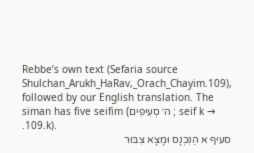Rebbe’s own text (Sefaria source Shulchan_Arukh_HaRav,_Orach_Chayim.109), followed by our English translation. The siman has five seifim (ה׳ סְעִיפִים ; seif k → .109.k).
סעיף א הַנִּכְנָס וּמָצָא צִבּוּר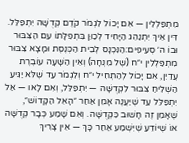מִתְפַּלְלִין — אִם יָכוֹל לִגְמֹר קֹדֶם קְדֻשָּׁה יִתְפַּלֵּל.
דִּין אֵיךְ יִתְנַהֵג הַיָּחִיד לְכַוֵּן בִּתְפִלָּתוֹ עִם הַצִּבּוּר וּבוֹ ה׳ סְעִיפִים:הַנִּכְנָס לְבֵית הַכְּנֶסֶת וּמָצָא צִבּוּר מִתְפַּלְלִין י״ח (שֶׁל מִנְחָה) וְאֵין הַשָּׁעָה עוֹבֶרֶת עֲדַיִן, אִם יָכוֹל לְהַתְחִיל י״ח וְלִגְמֹר עַד שֶׁלֹּא יַגִּיעַ הַשְּׁלִיחַ צִבּוּר לִקְדֻשָּׁה — יִתְפַּלֵּל, וְאִם לָאו — אַל יִתְפַּלֵּל עַד שֶׁיַּעֲנֶה אָמֵן אַחַר ״הָאֵל הַקָּדוֹשׁ״, שֶׁאָמֵן זֶה חָשׁוּב כִּקְדֻשָּׁה. וְאִם שָׁמַע כְּבָר קְדֻשָּׁה אוֹ שֶׁיּוֹדֵעַ שֶׁיִּשְׁמַע אַחַר כָּךְ — אֵין צָרִיךְ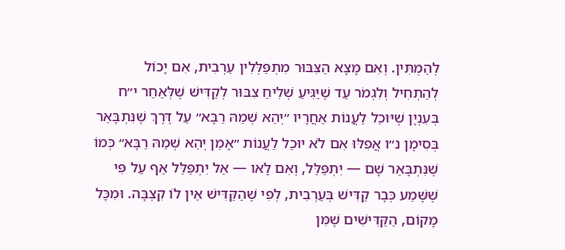לְהַמְתִּין. וְאִם מָצָא הַצִּבּוּר מִתְפַּלְּלִין עַרְבִית, אִם יָכוֹל לְהַתְחִיל וְלִגְמֹר עַד שֶׁיַּגִּיעַ שְׁלִיחַ צִבּוּר לְקַדִּישׁ שֶׁלְּאַחַר י״ח בְּעִנְיָן שֶׁיּוּכַל לַעֲנוֹת אַחֲרָיו ״יְהֵא שְׁמֵהּ רַבָּא״ עַל דֶּרֶךְ שֶׁנִּתְבָּאֵר בְּסִימָן נ״ו אֲפִלּוּ אִם לֹא יוּכַל לַעֲנוֹת ״אָמֵן יְהֵא שְׁמֵהּ רַבָּא״ כְּמוֹ שֶׁנִּתְבָּאֵר שָׁם — יִתְפַּלֵּל, וְאִם לָאו — אַל יִתְפַּלֵּל אַף עַל פִּי שֶׁשָּׁמַע כְּבָר קַדִּישׁ בְּעַרְבִית, לְפִי שֶׁהַקַּדִּישׁ אֵין לוֹ קִצְבָּה. וּמִכָּל מָקוֹם, הַקַּדִּישִׁים שֶׁמִּן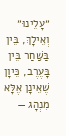״עָלֵינוּ״ וְאֵילָךְ, בֵּין בַּשַּׁחַר בֵּין בָּעֶרֶב, כֵּיוָן שֶׁאֵינָן אֶלָּא מִנְהָג —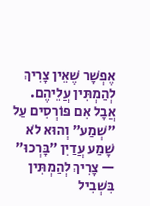אֶפְשָׁר שֶׁאֵין צָרִיךְ לְהַמְתִּין עֲלֵיהֶם. אֲבָל אִם פּוֹרְסִים עַל ״שְׁמַע״ וְהוּא לֹא שָׁמַע עֲדַיִן ״בָּרְכוּ״ — צָרִיךְ לְהַמְתִּין בִּשְׁבִיל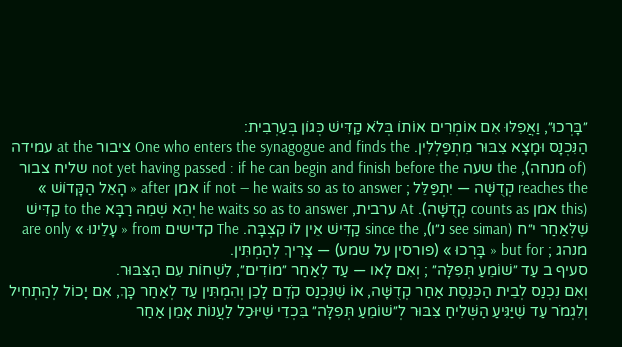״בָּרְכוּ״, וַאֲפִלּוּ אִם אוֹמְרִים אוֹתוֹ בְּלֹא קַדִּישׁ כְּגוֹן בְּעַרְבִית:
הַנִּכְנָס וּמָצָא צִבּוּר מִתְפַּלְלִין. One who enters the synagogue and finds the ציבור at the עמידה (of מנחה), the שעה not yet having passed : if he can begin and finish before the שליח צבור reaches the קְדֻשָּׁה — יִתְפַּלֵּל ; if not — he waits so as to answer אמן after « הָאֵל הַקָּדוֹשׁ » (this אמן counts as קְדֻשָּׁה). At ערבית, he waits so as to answer יְהֵא שְׁמֵהּ רַבָּא to the קַדִּישׁ שֶׁלְּאַחַר י״ח (see siman נ״ו), since the קַדִּישׁ אֵין לוֹ קִצְבָּה. The קדישים from « עָלֵינוּ » are only מנהג ; but for « בָּרְכוּ » (פורסין על שמע) — צָרִיךְ לְהַמְתִּין.
סעיף ב עַד ״שׁוֹמֵעַ תְּפִלָּה״ ; וְאִם לָאו — עַד לְאַחַר ״מוֹדִים״, לִשְׁחוֹת עִם הַצִּבּוּר.
וְאִם נִכְנַס לְבֵית הַכְּנֶסֶת אַחַר קְדֻשָּׁה, אוֹ שֶׁנִּכְנַס קֹדֶם לָכֵן וְהִמְתִּין עַד לְאַחַר כָּךְ, אִם יָכוֹל לְהַתְחִיל וְלִגְמֹר עַד שֶׁיַּגִּיעַ הַשְּׁלִיחַ צִבּוּר לְ״שׁוֹמֵעַ תְּפִלָּה״ בִּכְדֵי שֶׁיּוּכַל לַעֲנוֹת אָמֵן אַחַר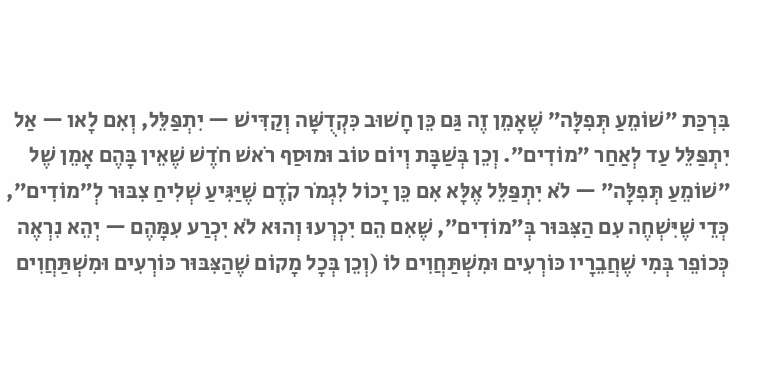בִּרְכַּת ״שׁוֹמֵעַ תְּפִלָּה״ שֶׁאָמֵן זֶה גַּם כֵּן חָשׁוּב כִּקְדֻשָּׁה וְקַדִּישׁ — יִתְפַּלֵּל, וְאִם לָאו — אַל יִתְפַּלֵּל עַד לְאַחַר ״מוֹדִים״. וְכֵן בְּשַׁבָּת וְיוֹם טוֹב וּמוּסַף רֹאשׁ חֹדֶשׁ שֶׁאֵין בָּהֶם אָמֵן שֶׁל ״שׁוֹמֵעַ תְּפִלָּה״ — לֹא יִתְפַּלֵּל אֶלָּא אִם כֵּן יָכוֹל לִגְמֹר קֹדֶם שֶׁיַּגִּיעַ שְׁלִיחַ צִבּוּר לְ״מוֹדִים״, כְּדֵי שֶׁיִּשְׁחֶה עִם הַצִּבּוּר בְּ״מוֹדִים״, שֶׁאִם הֵם יִכְרְעוּ וְהוּא לֹא יִכְרַע עִמָּהֶם — יְהֵא נִרְאֶה כְּכוֹפֵר בְּמִי שֶׁחֲבֵרָיו כּוֹרְעִים וּמִשְׁתַּחֲוִים לוֹ (וְכֵן בְּכָל מָקוֹם שֶׁהַצִּבּוּר כּוֹרְעִים וּמִשְׁתַּחֲוִים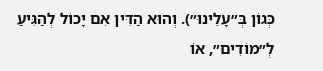כְּגוֹן בְּ״עָלֵינוּ״). וְהוּא הַדִּין אִם יָכוֹל לְהַגִּיעַ לְ״מוֹדִים״, אוֹ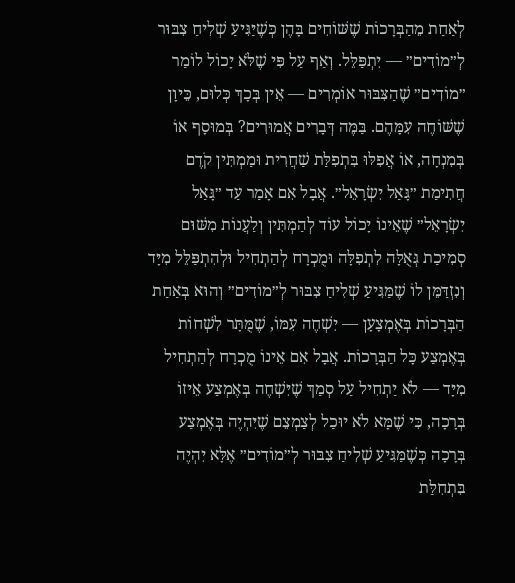לְאַחַת מֵהַבְּרָכוֹת שֶׁשּׁוֹחִים בָּהֶן כְּשֶׁיַּגִּיעַ שְׁלִיחַ צִבּוּר לְ״מוֹדִים״ — יִתְפַּלֵּל. וְאַף עַל פִּי שֶׁלֹּא יָכוֹל לוֹמַר ״מוֹדִים״ שֶׁהַצִּבּוּר אוֹמְרִים — אֵין בְּכָךְ כְּלוּם, כֵּיוָן שֶׁשּׁוֹחֶה עִמָּהֶם. בַּמֶּה דְּבָרִים אֲמוּרִים? בְּמוּסָף אוֹ בְּמִנְחָה, אוֹ אֲפִלּוּ בִּתְפִלַּת שַׁחֲרִית וּמַמְתִּין קֹדֶם חֲתִימַת ״גָּאַל יִשְׂרָאֵל״. אֲבָל אִם אָמַר עַד ״גָּאַל יִשְׂרָאֵל״ שֶׁאֵינוֹ יָכוֹל עוֹד לְהַמְתִּין וְלַעֲנוֹת מִשּׁוּם סְמִיכַת גְּאֻלָּה לִתְפִלָּה וּמֻכְרָח לְהַתְחִיל וּלְהִתְפַּלֵּל מִיָּד וְנִזְדַּמֵּן לוֹ שֶׁמַּגִּיעַ שְׁלִיחַ צִבּוּר לְ״מוֹדִים״ וְהוּא בְּאַחַת הַבְּרָכוֹת בְּאֶמְצָעָן — יִשְׁחֶה עִמּוֹ, שֶׁמֻּתָּר לִשְׁחוֹת בְּאֶמְצַע כָּל הַבְּרָכוֹת. אֲבָל אִם אֵינוֹ מֻכְרָח לְהַתְחִיל מִיָּד — לֹא יַתְחִיל עַל סְמַךְ שֶׁיִּשְׁחֶה בְּאֶמְצַע אֵיזוֹ בְּרָכָה, כִּי שֶׁמָּא לֹא יוּכַל לְצַמְצֵם שֶׁיִּהְיֶה בְּאֶמְצַע בְּרָכָה כְּשֶׁמַּגִּיעַ שְׁלִיחַ צִבּוּר לְ״מוֹדִים״ אֶלָּא יִהְיֶה בִּתְחִלַּת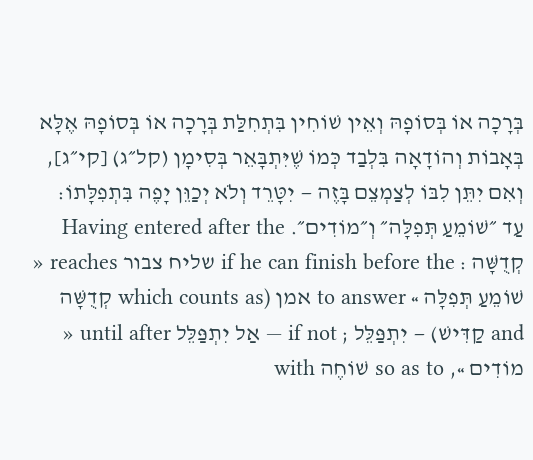בְּרָכָה אוֹ בְּסוֹפָהּ וְאֵין שׁוֹחִין בִּתְחִלַּת בְּרָכָה אוֹ בְּסוֹפָהּ אֶלָּא בְּאָבוֹת וְהוֹדָאָה בִּלְבַד כְּמוֹ שֶׁיִּתְבָּאֵר בְּסִימָן (קל״ג) [קי״ג], וְאִם יִתֵּן לִבּוֹ לְצַמְצֵם בָּזֶה — יִטָּרֵד וְלֹא יְכַוֵּן יָפֶה בִּתְפִלָּתוֹ:
עַד ״שׁוֹמֵעַ תְּפִלָּה״ וְ״מוֹדִים״. Having entered after the קְדֻשָּׁה : if he can finish before the שליח צבור reaches « שׁוֹמֵעַ תְּפִלָּה » to answer אמן (which counts as קְדֻשָּׁה and קַדִּישׁ) — יִתְפַּלֵּל ; if not — אַל יִתְפַּלֵּל until after « מוֹדִים », so as to שׁוֹחֶה with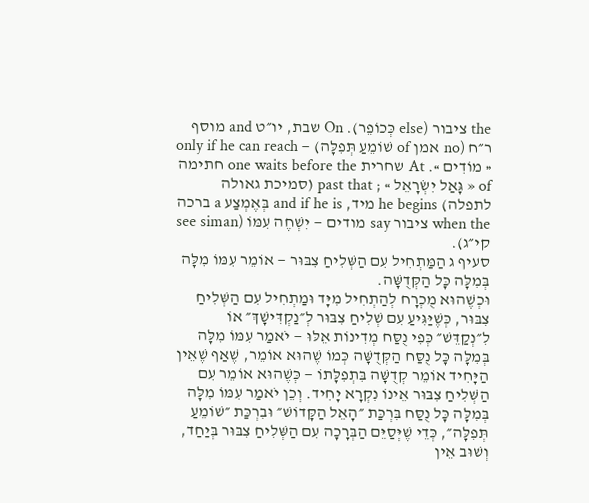the ציבור (else כְּכוֹפֵר). On שבת, יו״ט and מוסף ר״ח (no אמן of שׁוֹמֵעַ תְּפִלָּה) — only if he can reach « מוֹדִים ». At שחרית one waits before the חתימה of « גָּאַל יִשְׂרָאֵל » ; past that (סמיכת גאולה לתפלה) he begins מיד, and if he is בְּאֶמְצַע a ברכה when the ציבור say מודים — יִשְׁחֶה עִמּוֹ (see siman קי״ג).
סעיף ג הַמַּתְחִיל עִם הַשְּׁלִיחַ צִבּוּר — אוֹמֵר עִמּוֹ מִלָּה בְּמִלָּה כָּל הַקְּדֻשָּׁה.
וּכְשֶׁהוּא מֻכְרָח לְהַתְחִיל מִיָּד וּמַתְחִיל עִם הַשְּׁלִיחַ צִבּוּר, כְּשֶׁיַּגִּיעַ עִם שְׁלִיחַ צִבּוּר לְ״נַקְדִּישָׁךְ״ אוֹ לִ״נְקַדֵּשׁ״ כְּפִי נֻסַּח מְדִינוֹת אֵלּוּ — יֹאמַר עִמּוֹ מִלָּה בְּמִלָּה כָּל נֻסַּח הַקְּדֻשָּׁה כְּמוֹ שֶׁהוּא אוֹמֵר, שֶׁאַף שֶׁאֵין הַיָּחִיד אוֹמֵר קְדֻשָּׁה בִּתְפִלָּתוֹ — כְּשֶׁהוּא אוֹמֵר עִם הַשְּׁלִיחַ צִבּוּר אֵינוֹ נִקְרָא יָחִיד. וְכֵן יֹאמַר עִמּוֹ מִלָּה בְּמִלָּה כָּל נֻסַּח בִּרְכַּת ״הָאֵל הַקָּדוֹשׁ״ וּבִרְכַּת ״שׁוֹמֵעַ תְּפִלָּה״, כְּדֵי שֶׁיְּסַיֵּם הַבְּרָכָה עִם הַשְּׁלִיחַ צִבּוּר בְּיַחַד, וְשׁוּב אֵין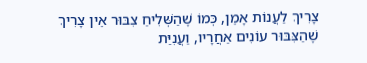צָרִיךְ לַעֲנוֹת אָמֵן, כְּמוֹ שֶׁהַשְּׁלִיחַ צִבּוּר אֵין צָרִיךְ שֶׁהַצִּבּוּר עוֹנִים אַחֲרָיו, וַעֲנִיַּת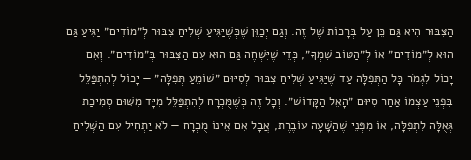הַצִּבּוּר הִיא גַּם כֵּן עַל בְּרָכוֹת שֶׁל זֶה. וְגַם יְכַוֵּן שֶׁכְּשֶׁיַּגִּיעַ שְׁלִיחַ צִבּוּר לְ״מוֹדִים״ יַגִּיעַ גַּם הוּא לְ״מוֹדִים״ אוֹ לְ״הַטּוֹב שִׁמְךָ״, כְּדֵי שֶׁיִּשְׁחֶה גַּם הוּא עִם הַצִּבּוּר בְּ״מוֹדִים״. וְאִם יָכוֹל לִגְמֹר כָּל הַתְּפִלָּה עַד שֶׁיַּגִּיעַ שְׁלִיחַ צִבּוּר לְסִיּוּם ״שׁוֹמֵעַ תְּפִלָּה״ — יָכוֹל לְהִתְפַּלֵּל בִּפְנֵי עַצְמוֹ אַחַר סִיּוּם ״הָאֵל הַקָּדוֹשׁ״. וְכָל זֶה כְּשֶׁמֻּכְרָח לְהִתְפַּלֵּל מִיָּד מִשּׁוּם סְמִיכַת גְּאֻלָּה לִתְפִלָּה, אוֹ מִפְּנֵי שֶׁהַשָּׁעָה עוֹבֶרֶת, אֲבָל אִם אֵינוֹ מֻכְרָח — לֹא יַתְחִיל עִם הַשְּׁלִיחַ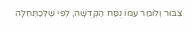צִבּוּר וְלוֹמַר עִמּוֹ נֻסַּח הַקְּדֻשָּׁה, לְפִי שֶׁלְּכַתְּחִלָּה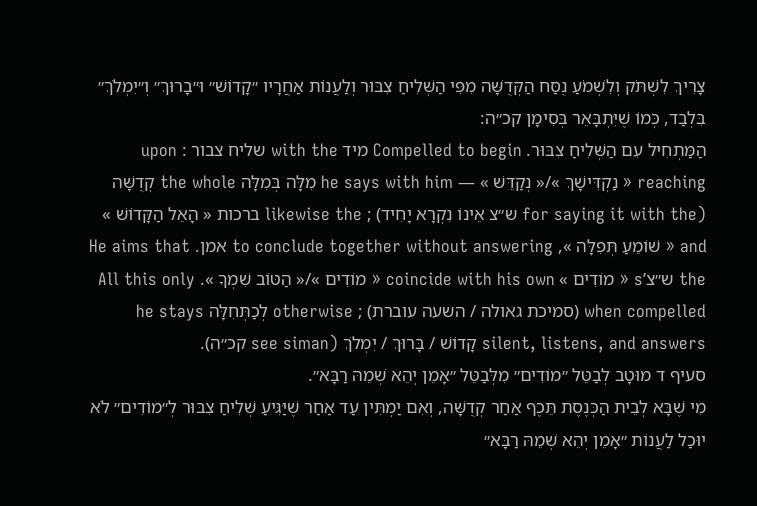צָרִיךְ לִשְׁתֹּק וְלִשְׁמֹעַ נֻסַּח הַקְּדֻשָּׁה מִפִּי הַשְּׁלִיחַ צִבּוּר וְלַעֲנוֹת אַחֲרָיו ״קָדוֹשׁ״ וּ״בָרוּךְ״ וְ״יִמְלֹךְ״ בִּלְבַד, כְּמוֹ שֶׁיִּתְבָּאֵר בְּסִימָן קכ״ה:
הַמַּתְחִיל עִם הַשְּׁלִיחַ צִבּוּר. Compelled to begin מיד with the שליח צבור : upon reaching « נַקְדִּישָׁךְ »/« נְקַדֵּשׁ » — he says with him מִלָּה בְּמִלָּה the whole קְדֻשָּׁה (for saying it with the ש״צ אֵינוֹ נִקְרָא יָחִיד) ; likewise the ברכות « הָאֵל הַקָּדוֹשׁ » and « שׁוֹמֵעַ תְּפִלָּה », to conclude together without answering אמן. He aims that the ש״צ’s « מוֹדִים » coincide with his own « מוֹדִים »/« הַטּוֹב שִׁמְךָ ». All this only when compelled (סמיכת גאולה / השעה עוברת) ; otherwise לְכַתְּחִלָּה he stays silent, listens, and answers קָדוֹשׁ / בָּרוּךְ / יִמְלֹךְ (see siman קכ״ה).
סעיף ד מוּטָב לְבַטֵּל ״מוֹדִים״ מִלְּבַטֵּל ״אָמֵן יְהֵא שְׁמֵהּ רַבָּא״.
מִי שֶׁבָּא לְבֵית הַכְּנֶסֶת תֵּכֶף אַחַר קְדֻשָּׁה, וְאִם יַמְתִּין עַד אַחַר שֶׁיַּגִּיעַ שְׁלִיחַ צִבּוּר לְ״מוֹדִים״ לֹא יוּכַל לַעֲנוֹת ״אָמֵן יְהֵא שְׁמֵהּ רַבָּא״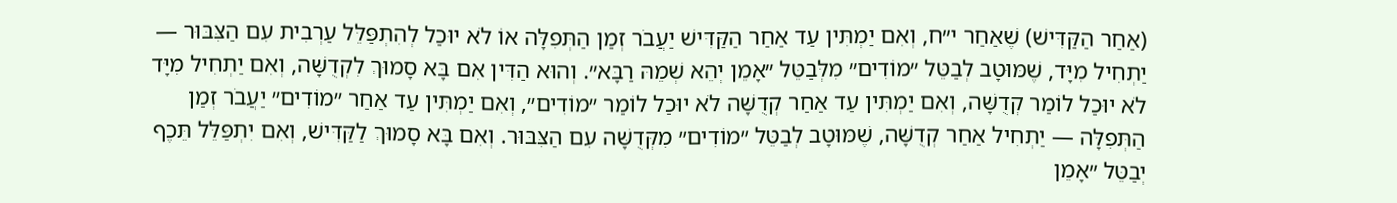(אַחַר הַקַּדִּישׁ) שֶׁאַחַר י״ח, וְאִם יַמְתִּין עַד אַחַר הַקַּדִּישׁ יַעֲבֹר זְמַן הַתְּפִלָּה אוֹ לֹא יוּכַל לְהִתְפַּלֵּל עַרְבִית עִם הַצִּבּוּר — יַתְחִיל מִיָּד, שֶׁמּוּטָב לְבַטֵּל ״מוֹדִים״ מִלְּבַטֵּל ״אָמֵן יְהֵא שְׁמֵהּ רַבָּא״. וְהוּא הַדִּין אִם בָּא סָמוּךְ לִקְדֻשָּׁה, וְאִם יַתְחִיל מִיָּד לֹא יוּכַל לוֹמַר קְדֻשָּׁה, וְאִם יַמְתִּין עַד אַחַר קְדֻשָּׁה לֹא יוּכַל לוֹמַר ״מוֹדִים״, וְאִם יַמְתִּין עַד אַחַר ״מוֹדִים״ יַעֲבֹר זְמַן הַתְּפִלָּה — יַתְחִיל אַחַר קְדֻשָּׁה, שֶׁמּוּטָב לְבַטֵּל ״מוֹדִים״ מִקְּדֻשָּׁה עִם הַצִּבּוּר. וְאִם בָּא סָמוּךְ לַקַּדִּישׁ, וְאִם יִתְפַּלֵּל תֵּכֶף יְבַטֵּל ״אָמֵן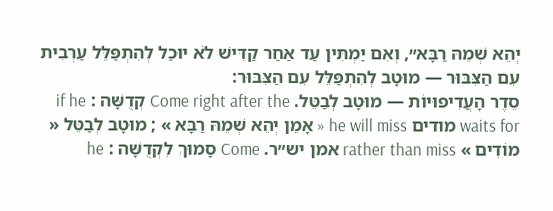יְהֵא שְׁמֵהּ רַבָּא״, וְאִם יַמְתִּין עַד אַחַר קַדִּישׁ לֹא יוּכַל לְהִתְפַּלֵּל עַרְבִית עִם הַצִּבּוּר — מוּטָב לְהִתְפַּלֵּל עִם הַצִּבּוּר:
סֵדֶר הָעֲדִיפוּיוֹת — מוּטָב לְבַטֵּל. Come right after the קְדֻשָּׁה : if he waits for מודים he will miss « אָמֵן יְהֵא שְׁמֵהּ רַבָּא » ; מוּטָב לְבַטֵּל « מוֹדִים » rather than miss אמן יש״ר. Come סָמוּךְ לִקְדֻשָּׁה : he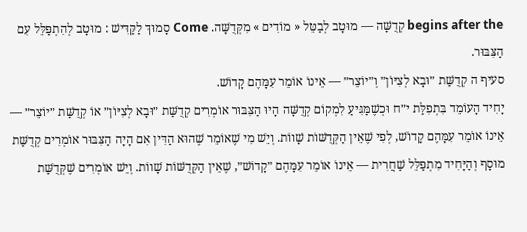begins after the קְדֻשָּׁה — מוּטָב לְבַטֵּל « מוֹדִים » מִקְּדֻשָּׁה. Come סָמוּךְ לַקַּדִּישׁ : מוּטָב לְהִתְפַּלֵּל עִם הַצִּבּוּר.
סעיף ה קְדֻשַּׁת ״וּבָא לְצִיּוֹן״ וְ״יוֹצֵר״ — אֵינוֹ אוֹמֵר עִמָּהֶם קָדוֹשׁ.
יָחִיד הָעוֹמֵד בִּתְפִלַּת י״ח וּכְשֶׁמַּגִּיעַ לִמְקוֹם קְדֻשָּׁה הָיוּ הַצִּבּוּר אוֹמְרִים קְדֻשַּׁת ״וּבָא לְצִיּוֹן״ אוֹ קְדֻשַּׁת ״יוֹצֵר״ — אֵינוֹ אוֹמֵר עִמָּהֶם קָדוֹשׁ, לְפִי שֶׁאֵין הַקְּדֻשּׁוֹת שָׁווֹת. וְיֵשׁ מִי שֶׁאוֹמֵר שֶׁהוּא הַדִּין אִם הָיָה הַצִּבּוּר אוֹמְרִים קְדֻשַּׁת מוּסָף וְהַיָּחִיד מִתְפַּלֵּל שַׁחֲרִית — אֵינוֹ אוֹמֵר עִמָּהֶם ״קָדוֹשׁ״, שֶׁאֵין הַקְּדֻשּׁוֹת שָׁווֹת. וְיֵשׁ אוֹמְרִים שֶׁקְּדֻשַּׁת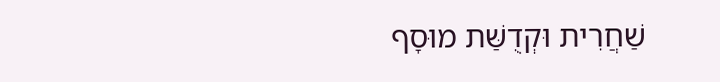שַׁחֲרִית וּקְדֻשַּׁת מוּסָף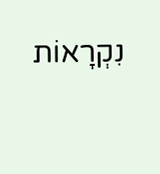נִקְרָאוֹת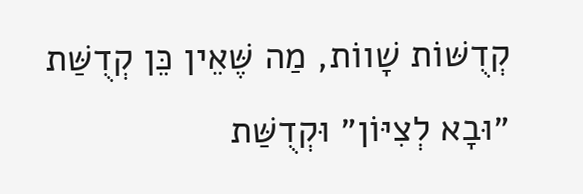קְדֻשּׁוֹת שָׁווֹת, מַה שֶּׁאֵין כֵּן קְדֻשַּׁת ״וּבָא לְצִיּוֹן״ וּקְדֻשַּׁת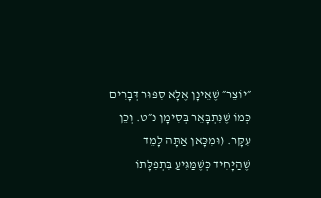״יוֹצֵר״ שֶׁאֵינָן אֶלָּא סִפּוּר דְּבָרִים כְּמוֹ שֶׁנִּתְבָּאֵר בְּסִימָן נ״ט. וְכֵן עִקָּר. (וּמִכָּאן אַתָּה לָמֵד שֶׁהַיָּחִיד כְּשֶׁמַּגִּיעַ בִּתְפִלָּתוֹ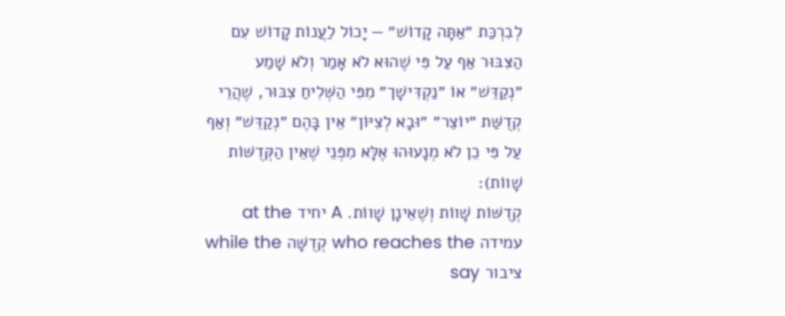לְבִרְכַּת ״אַתָּה קָדוֹשׁ״ — יָכוֹל לַעֲנוֹת קָדוֹשׁ עִם הַצִּבּוּר אַף עַל פִּי שֶׁהוּא לֹא אָמַר וְלֹא שָׁמַע ״נְקַדֵּשׁ״ אוֹ ״נַקְדִּישָׁך״ מִפִּי הַשְּׁלִיחַ צִבּוּר, שֶׁהֲרֵי קְדֻשַּׁת ״יוֹצֵר״ ״וּבָא לְצִיּוֹן״ אֵין בָּהֶם ״נְקַדֵּשׁ״ וְאַף עַל פִּי כֵן לֹא מְנָעוּהוּ אֶלָּא מִפְּנֵי שֶׁאֵין הַקְּדֻשּׁוֹת שָׁווֹת):
קְדֻשּׁוֹת שָׁווֹת וְשֶׁאֵינָן שָׁווֹת. A יחיד at the עמידה who reaches the קְדֻשָּׁה while the ציבור say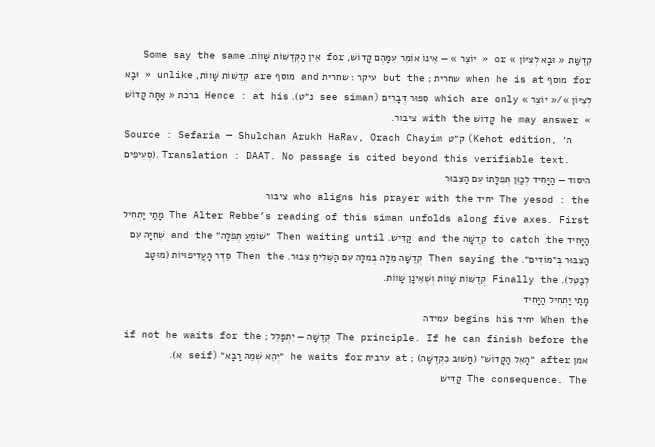קְדֻשַּׁת « וּבָא לְצִיּוֹן » or « יוֹצֵר » — אֵינוֹ אוֹמֵר עִמָּהֶם קָדוֹשׁ, for אֵין הַקְּדֻשּׁוֹת שָׁווֹת. Some say the same for מוסף when he is at שחרית ; but the עיקר : שחרית and מוסף are קְדֻשּׁוֹת שָׁווֹת, unlike « וּבָא לְצִיּוֹן »/« יוֹצֵר » which are only סִפּוּר דְּבָרִים (see siman נ״ט). Hence : at his ברכת « אַתָּה קָדוֹשׁ » he may answer קָדוֹשׁ with the ציבור.
Source : Sefaria — Shulchan Arukh HaRav, Orach Chayim ק״ט (Kehot edition, ה׳ סְעִיפִים). Translation : DAAT. No passage is cited beyond this verifiable text.
היסוד — הַיָּחִיד לְכַוֵּן תְּפִלָּתוֹ עִם הַצִּבּוּר
The yesod : the יחיד who aligns his prayer with the ציבור
The Alter Rebbe’s reading of this siman unfolds along five axes. First מָתַי יַתְחִיל הַיָּחִיד to catch the קְדֻשָּׁה and the קַדִּישׁ. Then waiting until ״שׁוֹמֵעַ תְּפִלָּה״ and the שְׁחִיָּה עִם הַצִּבּוּר בְּ״מוֹדִים״. Then saying the קְדֻשָּׁה מִלָּה בְּמִלָּה עִם הַשְּׁלִיחַ צִבּוּר. Then the סֵדֶר הָעֲדִיפוּיוֹת (מוּטָב לְבַטֵּל). Finally the קְדֻשּׁוֹת שָׁווֹת וְשֶׁאֵינָן שָׁווֹת.
מָתַי יַתְחִיל הַיָּחִיד
When the יחיד begins his עמידה
The principle. If he can finish before the קְדֻשָּׁה — יִתְפַּלֵּל ; if not he waits for the אמן after ״הָאֵל הַקָּדוֹשׁ״ (חָשׁוּב כִּקְדֻשָּׁה) ; at ערבית he waits for ״יְהֵא שְׁמֵהּ רַבָּא״ (seif א).
The consequence. The קַדִּישׁ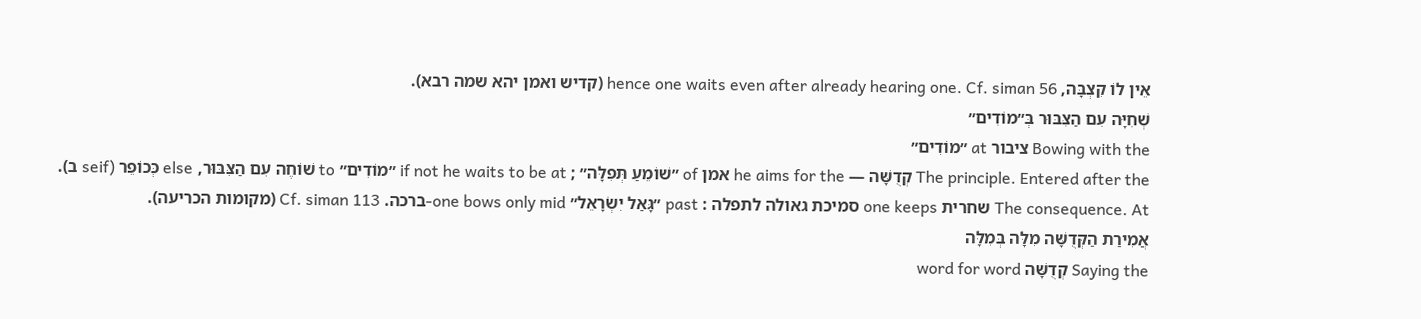אֵין לוֹ קִצְבָּה, hence one waits even after already hearing one. Cf. siman 56 (קדיש ואמן יהא שמה רבא).
שְׁחִיָּה עִם הַצִּבּוּר בְּ״מוֹדִים״
Bowing with the ציבור at ״מוֹדִים״
The principle. Entered after the קְדֻשָּׁה — he aims for the אמן of ״שׁוֹמֵעַ תְּפִלָּה״ ; if not he waits to be at ״מוֹדִים״ to שׁוֹחֶה עִם הַצִּבּוּר, else כְּכוֹפֵר (seif ב).
The consequence. At שחרית one keeps סמיכת גאולה לתפלה : past ״גָּאַל יִשְׂרָאֵל״ one bows only mid-ברכה. Cf. siman 113 (מקומות הכריעה).
אֲמִירַת הַקְּדֻשָּׁה מִלָּה בְּמִלָּה
Saying the קְדֻשָּׁה word for word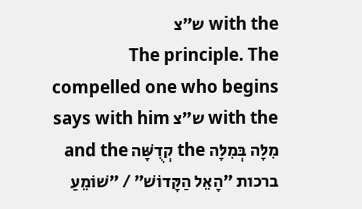with the ש״צ
The principle. The compelled one who begins with the ש״צ says with him מִלָּה בְּמִלָּה the קְדֻשָּׁה and the ברכות ״הָאֵל הַקָּדוֹשׁ״ / ״שׁוֹמֵעַ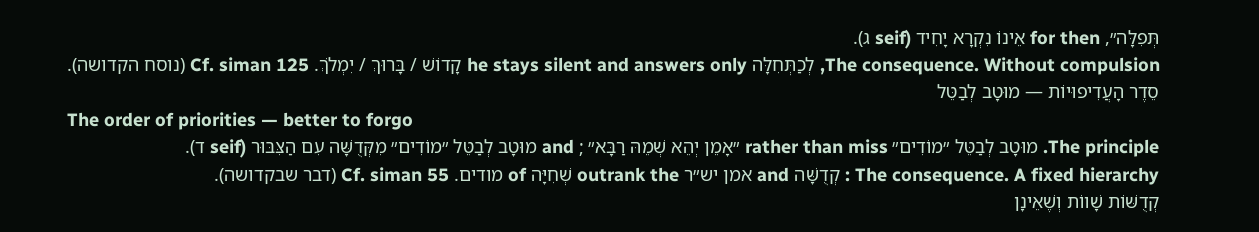תְּפִלָּה״, for then אֵינוֹ נִקְרָא יָחִיד (seif ג).
The consequence. Without compulsion, לְכַתְּחִלָּה he stays silent and answers only קָדוֹשׁ / בָּרוּךְ / יִמְלֹךְ. Cf. siman 125 (נוסח הקדושה).
סֵדֶר הָעֲדִיפוּיוֹת — מוּטָב לְבַטֵּל
The order of priorities — better to forgo
The principle. מוּטָב לְבַטֵּל ״מוֹדִים״ rather than miss ״אָמֵן יְהֵא שְׁמֵהּ רַבָּא״ ; and מוּטָב לְבַטֵּל ״מוֹדִים״ מִקְּדֻשָּׁה עִם הַצִּבּוּר (seif ד).
The consequence. A fixed hierarchy : קְדֻשָּׁה and אמן יש״ר outrank the שְׁחִיָּה of מודים. Cf. siman 55 (דבר שבקדושה).
קְדֻשּׁוֹת שָׁווֹת וְשֶׁאֵינָן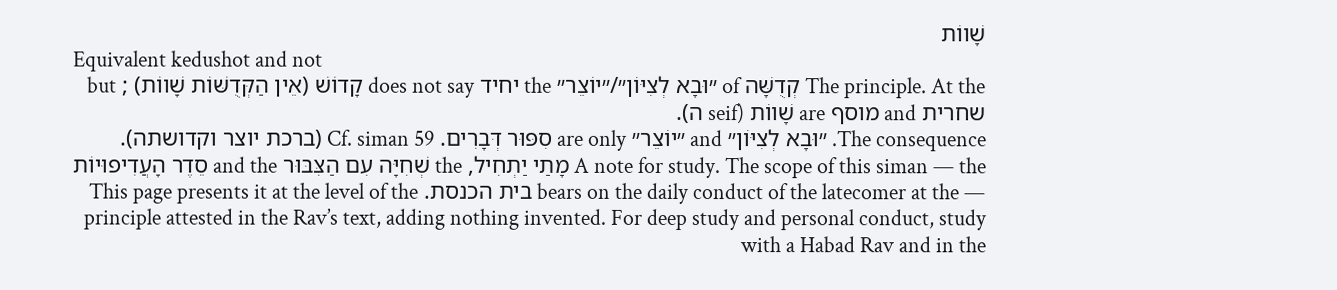שָׁווֹת
Equivalent kedushot and not
The principle. At the קְדֻשָּׁה of ״וּבָא לְצִיּוֹן״/״יוֹצֵר״ the יחיד does not say קָדוֹשׁ (אֵין הַקְּדֻשּׁוֹת שָׁווֹת) ; but שחרית and מוסף are שָׁווֹת (seif ה).
The consequence. ״וּבָא לְצִיּוֹן״ and ״יוֹצֵר״ are only סִפּוּר דְּבָרִים. Cf. siman 59 (ברכת יוצר וקדושתה).
A note for study. The scope of this siman — the מָתַי יַתְחִיל, the שְׁחִיָּה עִם הַצִּבּוּר and the סֵדֶר הָעֲדִיפוּיוֹת — bears on the daily conduct of the latecomer at the בית הכנסת. This page presents it at the level of the principle attested in the Rav’s text, adding nothing invented. For deep study and personal conduct, study with a Habad Rav and in the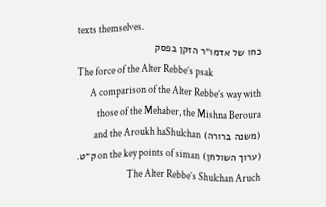texts themselves.
כחו של אדמו״ר הזקן בפסק
The force of the Alter Rebbe’s psak
A comparison of the Alter Rebbe’s way with those of the Mehaber, the Mishna Beroura (משנה ברורה) and the Aroukh haShulchan (ערוך השולחן) on the key points of siman ק״ט. The Alter Rebbe’s Shulchan Aruch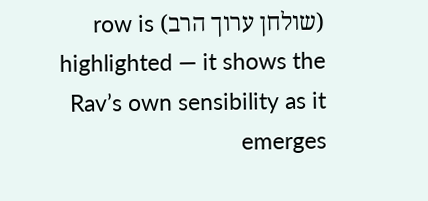(שולחן ערוך הרב) row is highlighted — it shows the Rav’s own sensibility as it emerges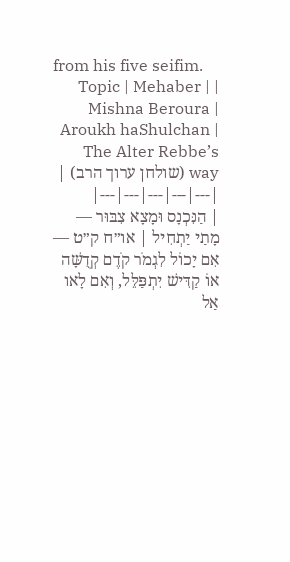from his five seifim.
| Topic | Mehaber | Mishna Beroura | Aroukh haShulchan | The Alter Rebbe’s way (שולחן ערוך הרב) |
|---|---|---|---|---|
| הַנִּכְנָס וּמָצָא צִבּוּר — מָתַי יַתְחִיל | או״ח ק״ט — אִם יָכוֹל לִגְמֹר קֹדֶם קְדֻשָּׁה אוֹ קַדִּישׁ יִתְפַּלֵּל, וְאִם לָאו אַל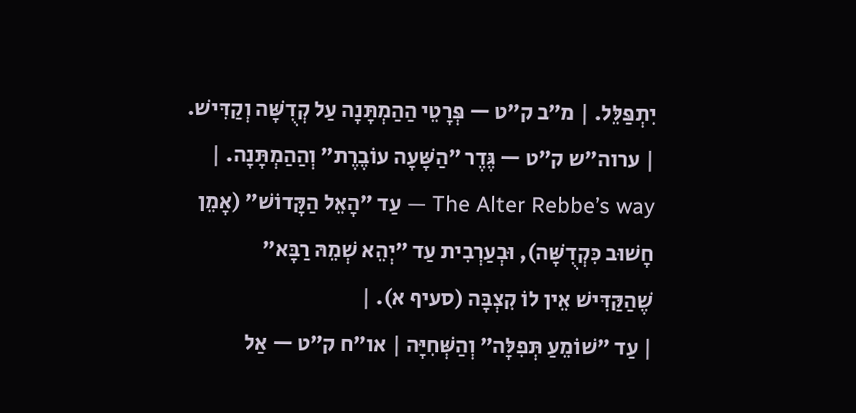יִתְפַּלֵּל. | מ״ב ק״ט — פְּרָטֵי הַהַמְתָּנָה עַל קְדֻשָּׁה וְקַדִּישׁ. | ערוה״ש ק״ט — גֶּדֶר ״הַשָּׁעָה עוֹבֶרֶת״ וְהַהַמְתָּנָה. | The Alter Rebbe’s way — עַד ״הָאֵל הַקָּדוֹשׁ״ (אָמֵן חָשׁוּב כִּקְדֻשָּׁה), וּבְעַרְבִית עַד ״יְהֵא שְׁמֵהּ רַבָּא״ שֶׁהַקַּדִּישׁ אֵין לוֹ קִצְבָּה (סעיף א). |
| עַד ״שׁוֹמֵעַ תְּפִלָּה״ וְהַשְּׁחִיָּה | או״ח ק״ט — אַל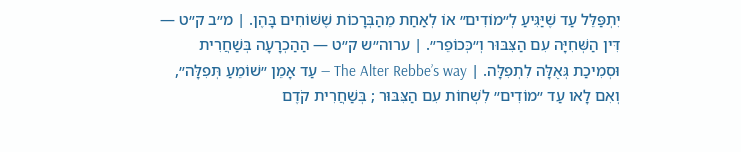יִתְפַּלֵּל עַד שֶׁיַּגִּיעַ לְ״מוֹדִים״ אוֹ לְאַחַת מֵהַבְּרָכוֹת שֶׁשּׁוֹחִים בָּהֶן. | מ״ב ק״ט — דִּין הַשְּׁחִיָּה עִם הַצִּבּוּר וְ״כְּכוֹפֵר״. | ערוה״ש ק״ט — הַהַכְרָעָה בְּשַׁחֲרִית וּסְמִיכַת גְּאֻלָּה לִתְפִלָּה. | The Alter Rebbe’s way — עַד אָמֵן ״שׁוֹמֵעַ תְּפִלָּה״, וְאִם לָאו עַד ״מוֹדִים״ לִשְׁחוֹת עִם הַצִּבּוּר ; בְּשַׁחֲרִית קֹדֶם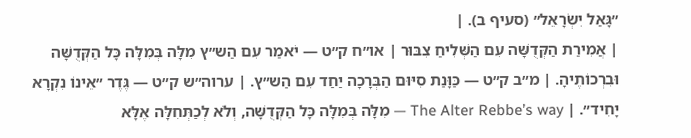״גָּאַל יִשְׂרָאֵל״ (סעיף ב). |
| אֲמִירַת הַקְּדֻשָּׁה עִם הַשְּׁלִיחַ צִבּוּר | או״ח ק״ט — יֹאמַר עִם הַש״ץ מִלָּה בְּמִלָּה כָּל הַקְּדֻשָּׁה וּבִרְכוֹתֶיהָ. | מ״ב ק״ט — כַּוָּנַת סִיּוּם הַבְּרָכָה יַחַד עִם הַש״ץ. | ערוה״ש ק״ט — גֶּדֶר ״אֵינוֹ נִקְרָא יָחִיד״. | The Alter Rebbe’s way — מִלָּה בְּמִלָּה כָּל הַקְּדֻשָּׁה, וְלֹא לְכַתְּחִלָּה אֶלָּא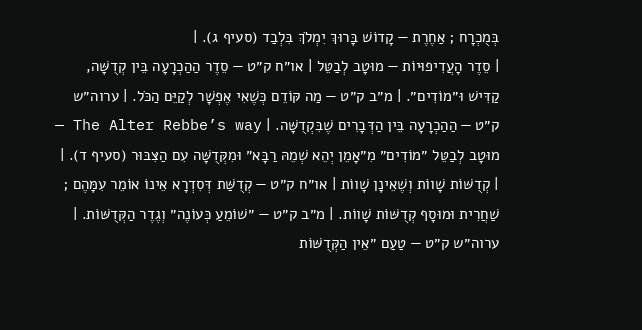בְּמֻכְרָח ; אַחֶרֶת — קָדוֹשׁ בָּרוּךְ יִמְלֹךְ בִּלְבַד (סעיף ג). |
| סֵדֶר הָעֲדִיפוּיוֹת — מוּטָב לְבַטֵּל | או״ח ק״ט — סֵדֶר הַהַכְרָעָה בֵּין קְדֻשָּׁה, קַדִּישׁ וּ״מוֹדִים״. | מ״ב ק״ט — מַה קּוֹדֵם כְּשֶׁאִי אֶפְשָׁר לְקַיֵּם הַכֹּל. | ערוה״ש ק״ט — הַהַכְרָעָה בֵּין הַדְּבָרִים שֶׁבִּקְדֻשָּׁה. | The Alter Rebbe’s way — מוּטָב לְבַטֵּל ״מוֹדִים״ מִ״אָמֵן יְהֵא שְׁמֵהּ רַבָּא״ וּמִקְּדֻשָּׁה עִם הַצִּבּוּר (סעיף ד). |
| קְדֻשּׁוֹת שָׁווֹת וְשֶׁאֵינָן שָׁווֹת | או״ח ק״ט — קְדֻשַּׁת דְּסִדְרָא אֵינוֹ אוֹמֵר עִמָּהֶם ; שַׁחֲרִית וּמוּסָף קְדֻשּׁוֹת שָׁווֹת. | מ״ב ק״ט — ״שׁוֹמֵעַ כְּעוֹנֶה״ וְגֶדֶר הַקְּדֻשּׁוֹת. | ערוה״ש ק״ט — טַעַם ״אֵין הַקְּדֻשּׁוֹת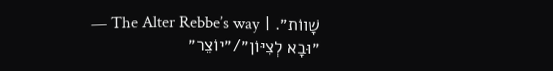שָׁווֹת״. | The Alter Rebbe’s way — ״וּבָא לְצִיּוֹן״/״יוֹצֵר״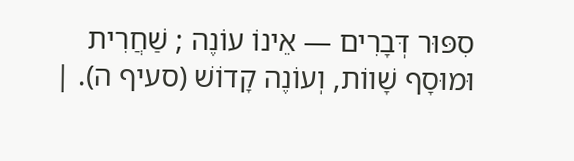סִפּוּר דְּבָרִים — אֵינוֹ עוֹנֶה ; שַׁחֲרִית וּמוּסָף שָׁווֹת, וְעוֹנֶה קָדוֹשׁ (סעיף ה). |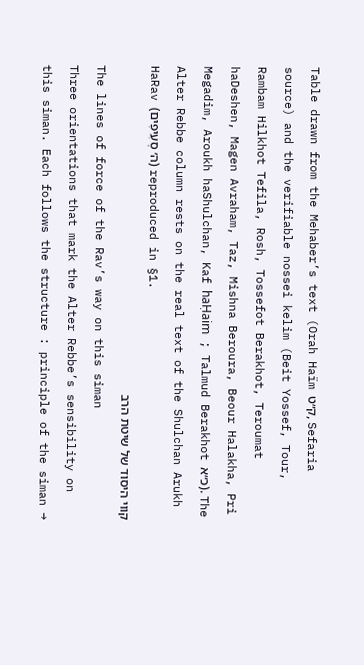Table drawn from the Mehaber’s text (Orah Haïm ק״ט, Sefaria source) and the verifiable nossei kelim (Beit Yossef, Tour, Rambam Hilkhot Tefila, Rosh, Tossefot Berakhot, Teroumat haDeshen, Magen Avraham, Taz, Mishna Beroura, Beour Halakha, Pri Megadim, Aroukh haShulchan, Kaf haḤaim ; Talmud Berakhot כ״א). The Alter Rebbe column rests on the real text of the Shulchan Arukh HaRav (ה׳ סְעִיפִים) reproduced in §1.
קווי היסוד של שיטת הרב
The lines of force of the Rav’s way on this siman
Three orientations that mark the Alter Rebbe’s sensibility on this siman. Each follows the structure : principle of the siman →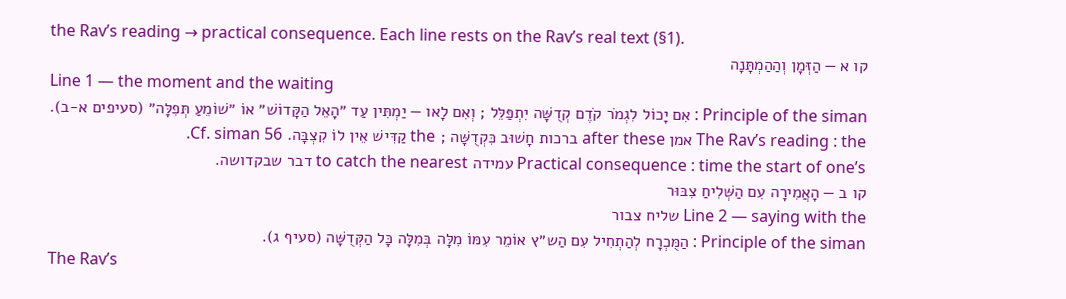the Rav’s reading → practical consequence. Each line rests on the Rav’s real text (§1).
קו א — הַזְּמָן וְהַהַמְתָּנָה
Line 1 — the moment and the waiting
Principle of the siman : אִם יָכוֹל לִגְמֹר קֹדֶם קְדֻשָּׁה יִתְפַּלֵּל ; וְאִם לָאו — יַמְתִּין עַד ״הָאֵל הַקָּדוֹשׁ״ אוֹ ״שׁוֹמֵעַ תְּפִלָּה״ (סעיפים א-ב).
The Rav’s reading : the אמן after these ברכות חָשׁוּב כִּקְדֻשָּׁה ; the קַדִּישׁ אֵין לוֹ קִצְבָּה. Cf. siman 56.
Practical consequence : time the start of one’s עמידה to catch the nearest דבר שבקדושה.
קו ב — הָאֲמִירָה עִם הַשְּׁלִיחַ צִבּוּר
Line 2 — saying with the שליח צבור
Principle of the siman : הַמֻּכְרָח לְהַתְחִיל עִם הַש״ץ אוֹמֵר עִמּוֹ מִלָּה בְּמִלָּה כָּל הַקְּדֻשָּׁה (סעיף ג).
The Rav’s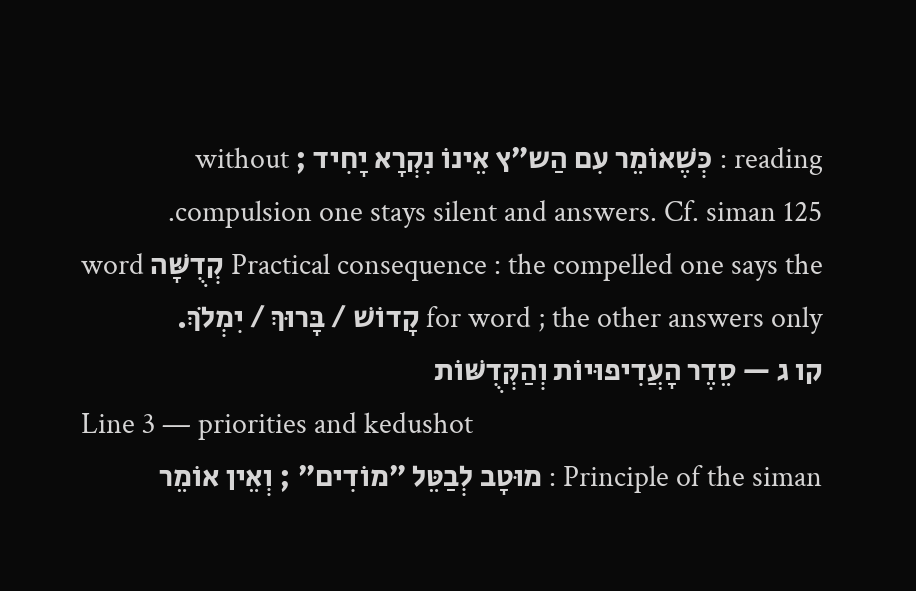reading : כְּשֶׁאוֹמֵר עִם הַש״ץ אֵינוֹ נִקְרָא יָחִיד ; without compulsion one stays silent and answers. Cf. siman 125.
Practical consequence : the compelled one says the קְדֻשָּׁה word for word ; the other answers only קָדוֹשׁ / בָּרוּךְ / יִמְלֹךְ.
קו ג — סֵדֶר הָעֲדִיפוּיוֹת וְהַקְּדֻשּׁוֹת
Line 3 — priorities and kedushot
Principle of the siman : מוּטָב לְבַטֵּל ״מוֹדִים״ ; וְאֵין אוֹמֵר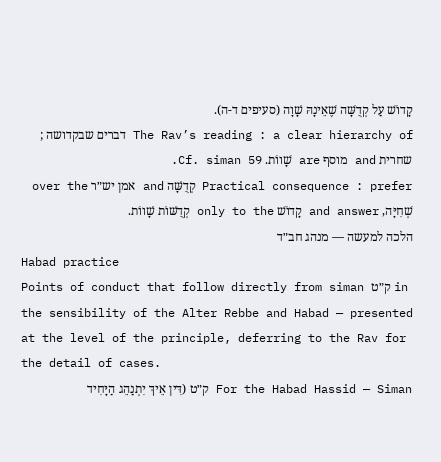קָדוֹשׁ עַל קְדֻשָּׁה שֶׁאֵינָהּ שָׁוָה (סעיפים ד-ה).
The Rav’s reading : a clear hierarchy of דברים שבקדושה ; שחרית and מוסף are שָׁווֹת. Cf. siman 59.
Practical consequence : prefer קְדֻשָּׁה and אמן יש״ר over the שְׁחִיָּה, and answer קָדוֹשׁ only to the קְדֻשּׁוֹת שָׁווֹת.
הלכה למעשה — מנהג חב״ד
Habad practice
Points of conduct that follow directly from siman ק״ט in the sensibility of the Alter Rebbe and Habad — presented at the level of the principle, deferring to the Rav for the detail of cases.
For the Habad Hassid — Siman ק״ט (דִּין אֵיךְ יִתְנַהֵג הַיָּחִיד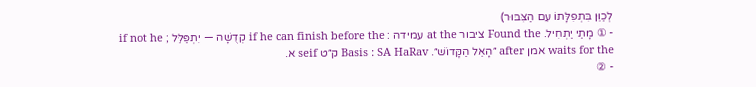לְכַוֵּן בִּתְפִלָּתוֹ עִם הַצִּבּוּר)
- ① מָתַי יַתְחִיל. Found the ציבור at the עמידה : if he can finish before the קְדֻשָּׁה — יִתְפַּלֵּל ; if not he waits for the אמן after ״הָאֵל הַקָּדוֹשׁ״. Basis : SA HaRav ק״ט seif א.
- ②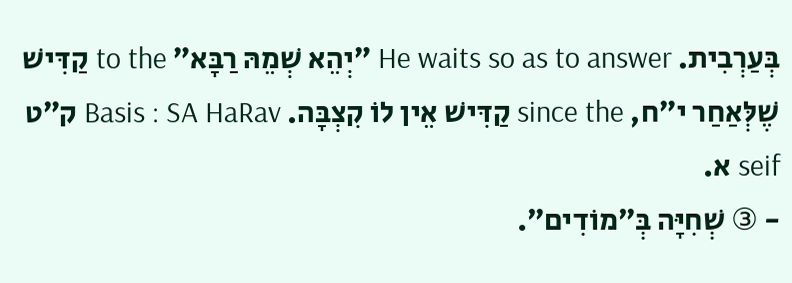בְּעַרְבִית. He waits so as to answer ״יְהֵא שְׁמֵהּ רַבָּא״ to the קַדִּישׁ שֶׁלְּאַחַר י״ח, since the קַדִּישׁ אֵין לוֹ קִצְבָּה. Basis : SA HaRav ק״ט seif א.
- ③ שְׁחִיָּה בְּ״מוֹדִים״.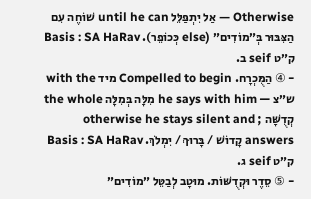Otherwise — אַל יִתְפַּלֵּל until he can שׁוֹחֶה עִם הַצִּבּוּר בְּ״מוֹדִים״ (else כְּכוֹפֵר). Basis : SA HaRav ק״ט seif ב.
- ④ הַמֻּכְרָח. Compelled to begin מיד with the ש״צ — he says with him מִלָּה בְּמִלָּה the whole קְדֻשָּׁה ; otherwise he stays silent and answers קָדוֹשׁ / בָּרוּךְ / יִמְלֹךְ. Basis : SA HaRav ק״ט seif ג.
- ⑤ סֵדֶר וּקְדֻשּׁוֹת. מוּטָב לְבַטֵּל ״מוֹדִים״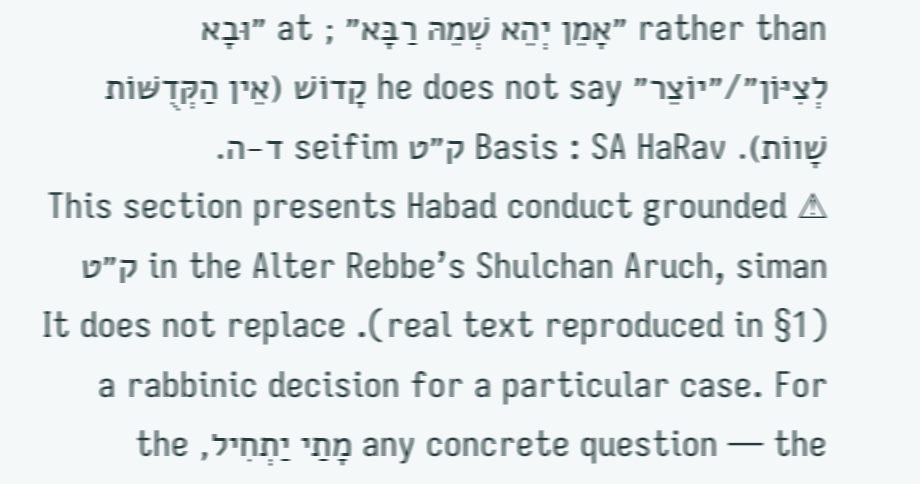rather than ״אָמֵן יְהֵא שְׁמֵהּ רַבָּא״ ; at ״וּבָא לְצִיּוֹן״/״יוֹצֵר״ he does not say קָדוֹשׁ (אֵין הַקְּדֻשּׁוֹת שָׁווֹת). Basis : SA HaRav ק״ט seifim ד-ה.
⚠ This section presents Habad conduct grounded in the Alter Rebbe’s Shulchan Aruch, siman ק״ט (real text reproduced in §1). It does not replace a rabbinic decision for a particular case. For any concrete question — the מָתַי יַתְחִיל, the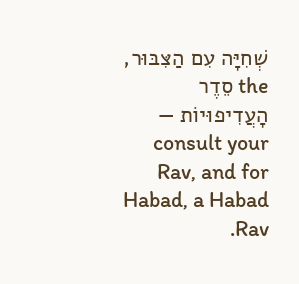שְׁחִיָּה עִם הַצִּבּוּר, the סֵדֶר הָעֲדִיפוּיוֹת — consult your Rav, and for Habad, a Habad Rav.